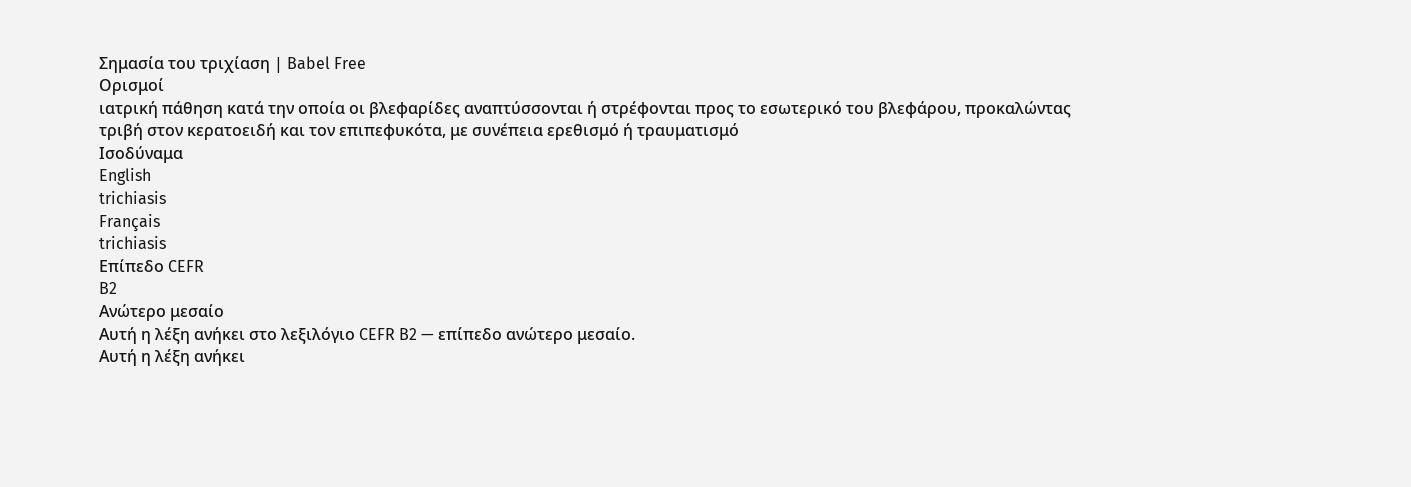Σημασία του τριχίαση | Babel Free
Ορισμοί
ιατρική πάθηση κατά την οποία οι βλεφαρίδες αναπτύσσονται ή στρέφονται προς το εσωτερικό του βλεφάρου, προκαλώντας τριβή στον κερατοειδή και τον επιπεφυκότα, με συνέπεια ερεθισμό ή τραυματισμό
Ισοδύναμα
English
trichiasis
Français
trichiasis
Επίπεδο CEFR
B2
Ανώτερο μεσαίο
Αυτή η λέξη ανήκει στο λεξιλόγιο CEFR B2 — επίπεδο ανώτερο μεσαίο.
Αυτή η λέξη ανήκει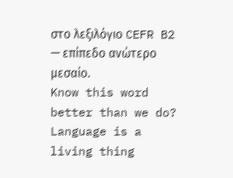στο λεξιλόγιο CEFR B2 — επίπεδο ανώτερο μεσαίο.
Know this word better than we do? Language is a living thing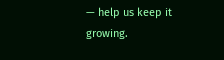— help us keep it growing.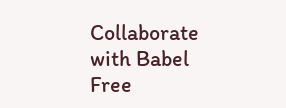Collaborate with Babel Free